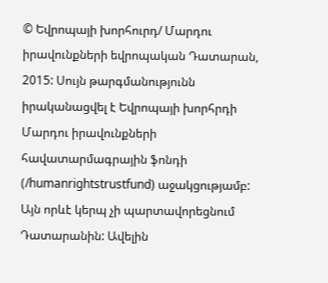© Եվրոպայի խորհուրդ/ Մարդու իրավունքների եվրոպական Դատարան, 2015: Սույն թարգմանությունն իրականացվել է Եվրոպայի խորհրդի Մարդու իրավունքների հավատարմագրային ֆոնդի (/humanrightstrustfund) աջակցությամբ: Այն որևէ կերպ չի պարտավորեցնում Դատարանին: Ավելին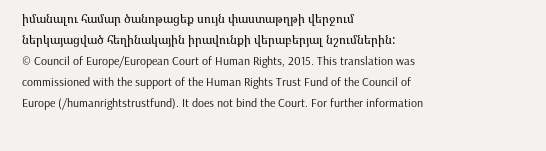իմանալու համար ծանոթացեք սույն փաստաթղթի վերջում ներկայացված հեղինակային իրավունքի վերաբերյալ նշումներին:
© Council of Europe/European Court of Human Rights, 2015. This translation was commissioned with the support of the Human Rights Trust Fund of the Council of Europe (/humanrightstrustfund). It does not bind the Court. For further information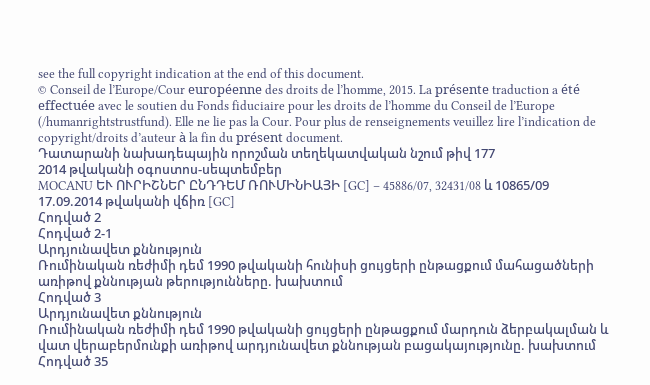see the full copyright indication at the end of this document.
© Conseil de l’Europe/Cour européenne des droits de l’homme, 2015. La présente traduction a été effectuée avec le soutien du Fonds fiduciaire pour les droits de l’homme du Conseil de l’Europe (/humanrightstrustfund). Elle ne lie pas la Cour. Pour plus de renseignements veuillez lire l’indication de copyright/droits d’auteur à la fin du présent document.
Դատարանի նախադեպային որոշման տեղեկատվական նշում թիվ 177
2014 թվականի օգոստոս-սեպտեմբեր
MOCANU ԵՒ ՈՒՐԻՇՆԵՐ ԸՆԴԴԵՄ ՌՈՒՄԻՆԻԱՅԻ [GC] – 45886/07, 32431/08 և 10865/09
17.09.2014 թվականի վճիռ [GC]
Հոդված 2
Հոդված 2-1
Արդյունավետ քննություն
Ռումինական ռեժիմի դեմ 1990 թվականի հունիսի ցույցերի ընթացքում մահացածների առիթով քննության թերությունները. խախտում
Հոդված 3
Արդյունավետ քննություն
Ռումինական ռեժիմի դեմ 1990 թվականի ցույցերի ընթացքում մարդուն ձերբակալման և վատ վերաբերմունքի առիթով արդյունավետ քննության բացակայությունը. խախտում
Հոդված 35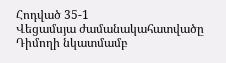Հոդված 35-1
Վեցամսյա ժամանակահատվածը
Դիմողի նկատմամբ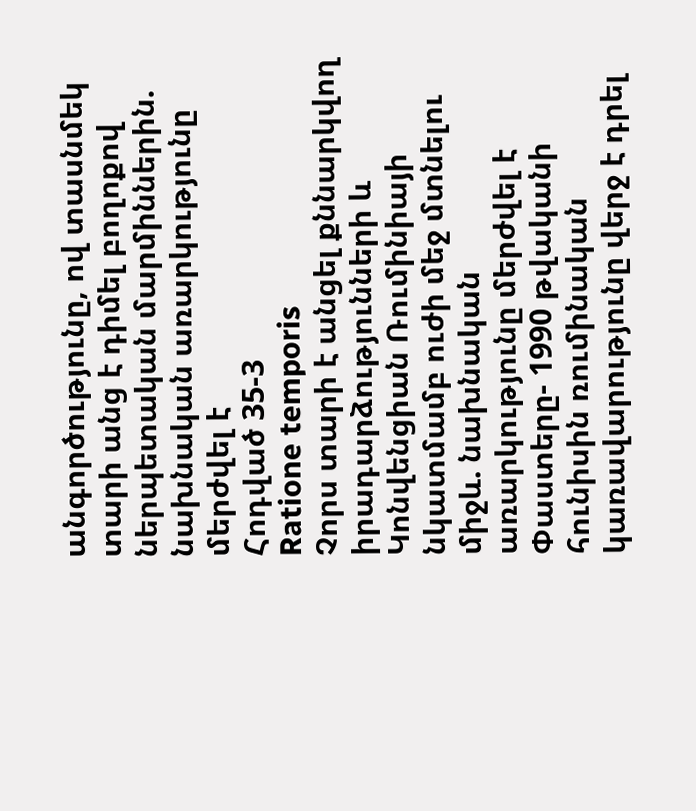անգործությունը, ով տասնմեկ տարի անց է դիմել բողոքով ներպետական մարմիններին. նախնական առարկությունը մերժվել է
Հոդված 35-3
Ratione temporis
Չորս տարի է անցել քննարկվող իրադարձությունների և Կոնվենցիան Ռումինիայի նկատմամբ ուժի մեջ մտնելու միջև. նախնական առարկությունը մերժվել է
Փաստերը- 1990 թվականի հունիսին ռումինական կառավարությունը վերջ է դրել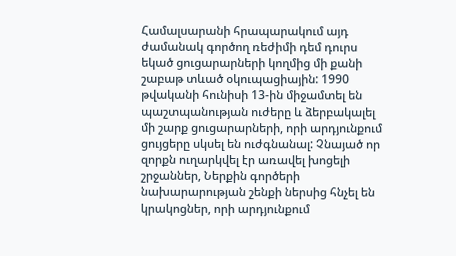Համալսարանի հրապարակում այդ ժամանակ գործող ռեժիմի դեմ դուրս եկած ցուցարարների կողմից մի քանի շաբաթ տևած օկուպացիային: 1990 թվականի հունիսի 13-ին միջամտել են պաշտպանության ուժերը և ձերբակալել մի շարք ցուցարարների, որի արդյունքում ցույցերը սկսել են ուժգնանալ: Չնայած որ զորքն ուղարկվել էր առավել խոցելի շրջաններ, Ներքին գործերի նախարարության շենքի ներսից հնչել են կրակոցներ, որի արդյունքում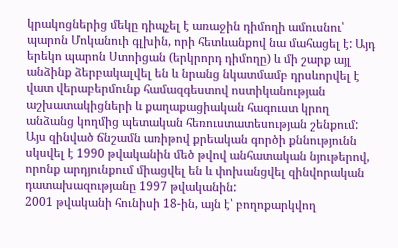կրակոցներից մեկը դիպչել է առաջին դիմողի ամուսնու՝ պարոն Մոկանուի գլխին, որի հետևանքով նա մահացել է: Այդ երեկո պարոն Ստոիցան (երկրորդ դիմողը) և մի շարք այլ անձինք ձերբակալվել են և նրանց նկատմամբ դրսևորվել է վատ վերաբերմունք համազգեստով ոստիկանության աշխատակիցների և քաղաքացիական հագուստ կրող անձանց կողմից պետական հեռուստատեսության շենքում: Այս զինված ճնշամն առիթով քրեական գործի քննությունն սկսվել է 1990 թվականին մեծ թվով անհատական նյութերով, որոնք արդյունքում միացվել են և փոխանցվել զինվորական դատախազությանը 1997 թվականին:
2001 թվականի հունիսի 18-ին, այն է՝ բողոքարկվող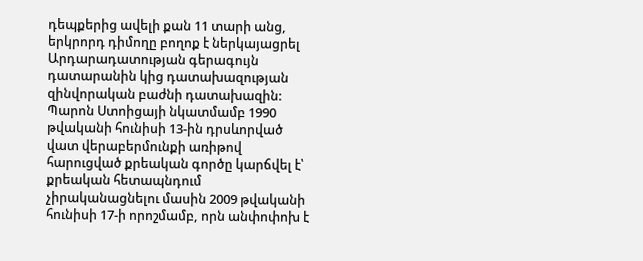դեպքերից ավելի քան 11 տարի անց, երկրորդ դիմողը բողոք է ներկայացրել Արդարադատության գերագույն դատարանին կից դատախազության զինվորական բաժնի դատախազին: Պարոն Ստոիցայի նկատմամբ 1990 թվականի հունիսի 13-ին դրսևորված վատ վերաբերմունքի առիթով հարուցված քրեական գործը կարճվել է՝ քրեական հետապնդում չիրականացնելու մասին 2009 թվականի հունիսի 17-ի որոշմամբ, որն անփոփոխ է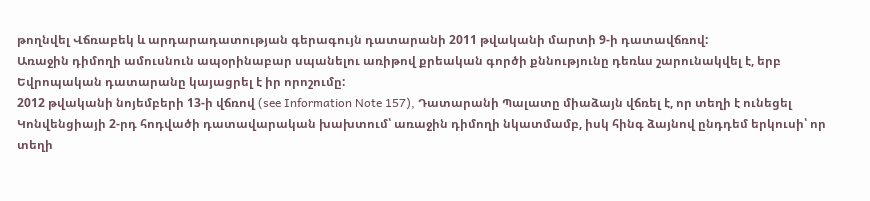թողնվել Վճռաբեկ և արդարադատության գերագույն դատարանի 2011 թվականի մարտի 9-ի դատավճռով:
Առաջին դիմողի ամուսնուն ապօրինաբար սպանելու առիթով քրեական գործի քննությունը դեռևս շարունակվել է, երբ Եվրոպական դատարանը կայացրել է իր որոշումը:
2012 թվականի նոյեմբերի 13-ի վճռով (see Information Note 157), Դատարանի Պալատը միաձայն վճռել է, որ տեղի է ունեցել Կոնվենցիայի 2-րդ հոդվածի դատավարական խախտում՝ առաջին դիմողի նկատմամբ, իսկ հինգ ձայնով ընդդեմ երկուսի՝ որ տեղի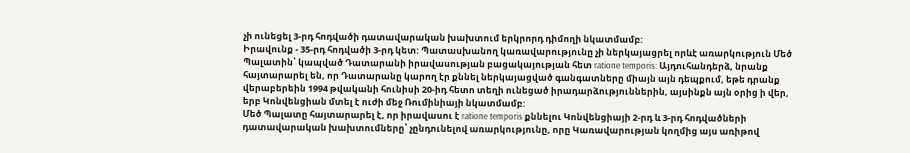չի ունեցել 3-րդ հոդվածի դատավարական խախտում երկրորդ դիմողի նկատմամբ:
Իրավունք - 35-րդ հոդվածի 3-րդ կետ: Պատասխանող կառավարությունը չի ներկայացրել որևէ առարկություն Մեծ Պալատին՝ կապված Դատարանի իրավասության բացակայության հետ ratione temporis: Այդուհանդերձ, նրանք հայտարարել են, որ Դատարանը կարող էր քննել ներկայացված գանգատները միայն այն դեպքում, եթե դրանք վերաբերեին 1994 թվականի հունիսի 20-իդ հետո տեղի ունեցած իրադարձություններին, այսինքն այն օրից ի վեր, երբ Կոնվենցիան մտել է ուժի մեջ Ռումինիայի նկատմամբ:
Մեծ Պալատը հայտարարել է, որ իրավասու է ratione temporis քննելու Կոնվենցիայի 2-րդ և 3-րդ հոդվածների դատավարական խախտումները՝ չընդունելով առարկությունը, որը Կառավարության կողմից այս առիթով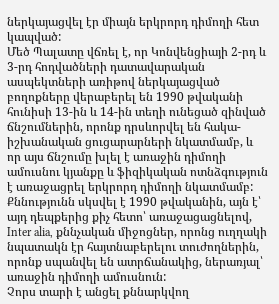ներկայացվել էր միայն երկրորդ դիմողի հետ կապված:
Մեծ Պալատը վճռել է, որ Կոնվենցիայի 2-րդ և 3-րդ հոդվածների դատավարական ասպեկտների առիթով ներկայացված բողոքները վերաբերել են 1990 թվականի հունիսի 13-ին և 14-ին տեղի ունեցած զինված ճնշումներին, որոնք դրսևորվել են հակա-իշխանական ցուցարարների նկատմամբ, և որ այս ճնշումը խլել է առաջին դիմողի ամուսնու կյանքը և ֆիզիկական ոտնձգություն է առաջացրել երկրորդ դիմողի նկատմամբ: Քննությունն սկսվել է 1990 թվականին, այն է՝ այդ դեպքերից քիչ հետո՝ առաջացացնելով, Inter alia, քննչական միջոցներ, որոնց ուղղակի նպատակն էր հայտնաբերելու տուժողներին, որոնք սպանվել են ատրճանակից, ներառյալ՝ առաջին դիմողի ամուսնուն:
Չորս տարի է անցել քննարկվող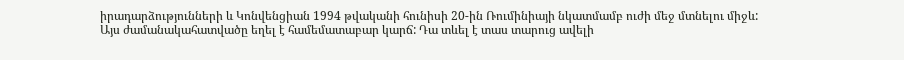իրադարձությունների և Կոնվենցիան 1994 թվականի հունիսի 20-ին Ռումինիայի նկատմամբ ուժի մեջ մտնելու միջև: Այս ժամանակահատվածը եղել է համեմատաբար կարճ: Դա տևել է տաս տարուց ավելի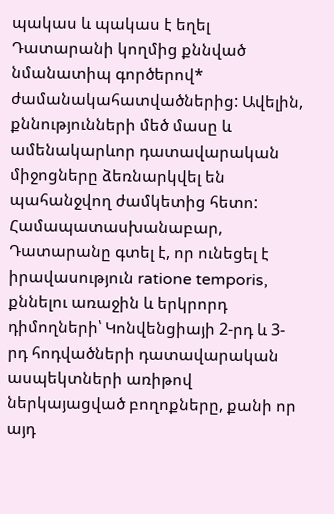պակաս և պակաս է եղել Դատարանի կողմից քննված նմանատիպ գործերով* ժամանակահատվածներից: Ավելին, քննությունների մեծ մասը և ամենակարևոր դատավարական միջոցները ձեռնարկվել են պահանջվող ժամկետից հետո:
Համապատասխանաբար, Դատարանը գտել է, որ ունեցել է իրավասություն ratione temporis, քննելու առաջին և երկրորդ դիմողների՝ Կոնվենցիայի 2-րդ և 3-րդ հոդվածների դատավարական ասպեկտների առիթով ներկայացված բողոքները, քանի որ այդ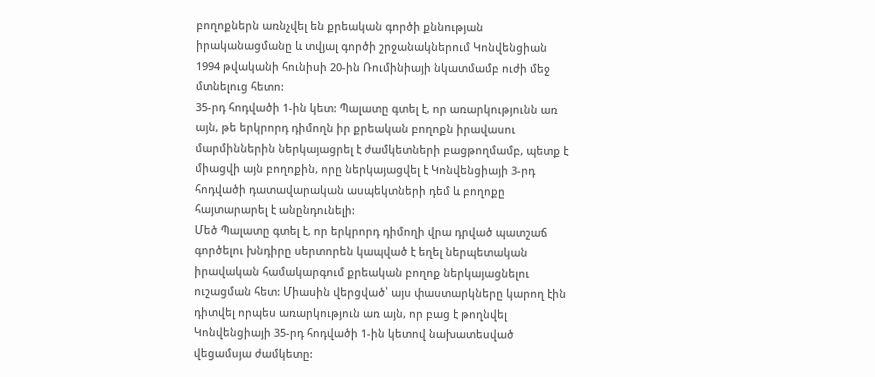բողոքներն առնչվել են քրեական գործի քննության իրականացմանը և տվյալ գործի շրջանակներում Կոնվենցիան 1994 թվականի հունիսի 20-ին Ռումինիայի նկատմամբ ուժի մեջ մտնելուց հետո:
35-րդ հոդվածի 1-ին կետ: Պալատը գտել է, որ առարկությունն առ այն, թե երկրորդ դիմողն իր քրեական բողոքն իրավասու մարմիններին ներկայացրել է ժամկետների բացթողմամբ, պետք է միացվի այն բողոքին, որը ներկայացվել է Կոնվենցիայի 3-րդ հոդվածի դատավարական ասպեկտների դեմ և բողոքը հայտարարել է անընդունելի:
Մեծ Պալատը գտել է, որ երկրորդ դիմողի վրա դրված պատշաճ գործելու խնդիրը սերտորեն կապված է եղել ներպետական իրավական համակարգում քրեական բողոք ներկայացնելու ուշացման հետ: Միասին վերցված՝ այս փաստարկները կարող էին դիտվել որպես առարկություն առ այն, որ բաց է թողնվել Կոնվենցիայի 35-րդ հոդվածի 1-ին կետով նախատեսված վեցամսյա ժամկետը: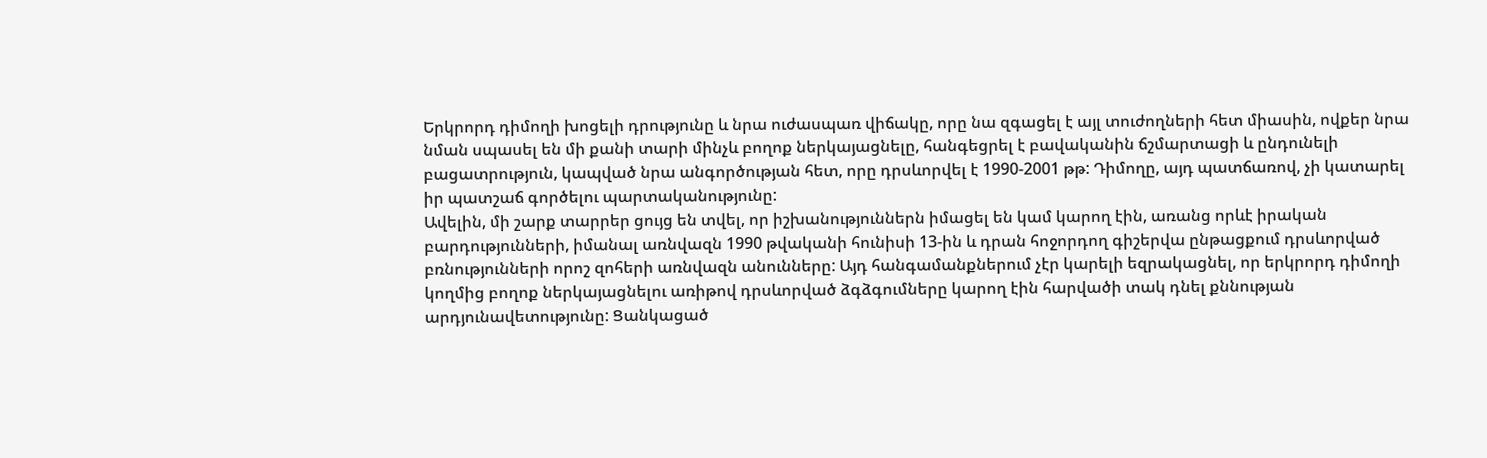Երկրորդ դիմողի խոցելի դրությունը և նրա ուժասպառ վիճակը, որը նա զգացել է այլ տուժողների հետ միասին, ովքեր նրա նման սպասել են մի քանի տարի մինչև բողոք ներկայացնելը, հանգեցրել է բավականին ճշմարտացի և ընդունելի բացատրություն, կապված նրա անգործության հետ, որը դրսևորվել է 1990-2001 թթ: Դիմողը, այդ պատճառով, չի կատարել իր պատշաճ գործելու պարտականությունը:
Ավելին, մի շարք տարրեր ցույց են տվել, որ իշխանություններն իմացել են կամ կարող էին, առանց որևէ իրական բարդությունների, իմանալ առնվազն 1990 թվականի հունիսի 13-ին և դրան հոջորդող գիշերվա ընթացքում դրսևորված բռնությունների որոշ զոհերի առնվազն անունները: Այդ հանգամանքներում չէր կարելի եզրակացնել, որ երկրորդ դիմողի կողմից բողոք ներկայացնելու առիթով դրսևորված ձգձգումները կարող էին հարվածի տակ դնել քննության արդյունավետությունը: Ցանկացած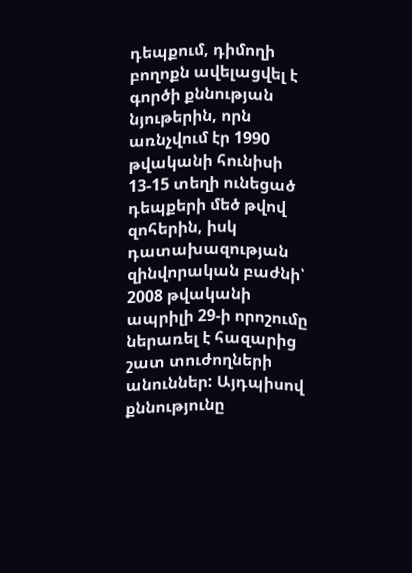դեպքում, դիմողի բողոքն ավելացվել է գործի քննության նյութերին, որն առնչվում էր 1990 թվականի հունիսի 13-15 տեղի ունեցած դեպքերի մեծ թվով զոհերին, իսկ դատախազության զինվորական բաժնի՝ 2008 թվականի ապրիլի 29-ի որոշումը ներառել է հազարից շատ տուժողների անուններ: Այդպիսով քննությունը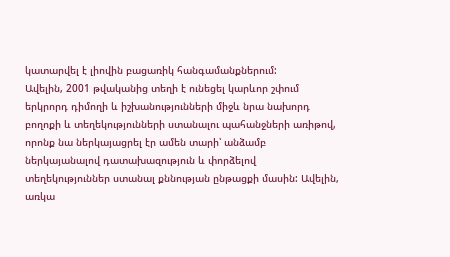կատարվել է լիովին բացառիկ հանգամանքներում:
Ավելին, 2001 թվականից տեղի է ունեցել կարևոր շփում երկրորդ դիմողի և իշխանությունների միջև նրա նախորդ բողոքի և տեղեկությունների ստանալու պահանջների առիթով, որոնք նա ներկայացրել էր ամեն տարի՝ անձամբ ներկայանալով դատախազություն և փորձելով տեղեկություններ ստանալ քննության ընթացքի մասին: Ավելին, առկա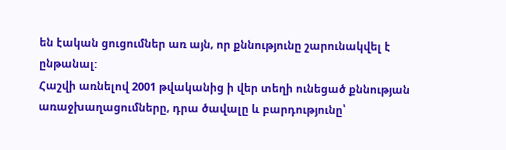են էական ցուցումներ առ այն, որ քննությունը շարունակվել է ընթանալ:
Հաշվի առնելով 2001 թվականից ի վեր տեղի ունեցած քննության առաջխաղացումները, դրա ծավալը և բարդությունը՝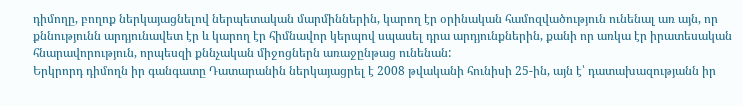դիմողը, բողոք ներկայացնելով ներպետական մարմիններին, կարող էր օրինական համոզվածություն ունենալ առ այն, որ քննությունն արդյունավետ էր և կարող էր հիմնավոր կերպով սպասել դրա արդյունքներին, քանի որ առկա էր իրատեսական հնարավորություն, որպեսզի քննչական միջոցներն առաջընթաց ունենան:
Երկրորդ դիմողն իր գանգատը Դատարանին ներկայացրել է 2008 թվականի հունիսի 25-ին, այն է՝ դատախազությանն իր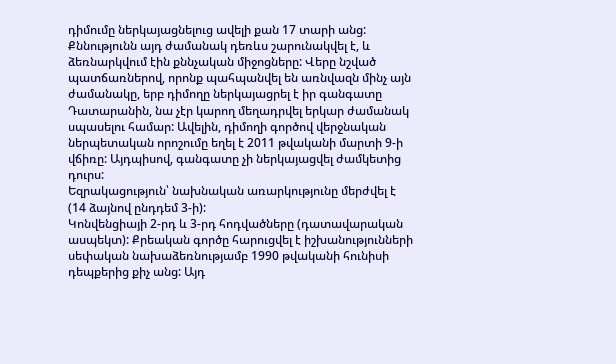դիմումը ներկայացնելուց ավելի քան 17 տարի անց: Քննությունն այդ ժամանակ դեռևս շարունակվել է, և ձեռնարկվում էին քննչական միջոցները: Վերը նշված պատճառներով, որոնք պահպանվել են առնվազն մինչ այն ժամանակը, երբ դիմողը ներկայացրել է իր գանգատը Դատարանին, նա չէր կարող մեղադրվել երկար ժամանակ սպասելու համար: Ավելին, դիմողի գործով վերջնական ներպետական որոշումը եղել է 2011 թվականի մարտի 9-ի վճիռը: Այդպիսով, գանգատը չի ներկայացվել ժամկետից դուրս:
Եզրակացություն՝ նախնական առարկությունը մերժվել է (14 ձայնով ընդդեմ 3-ի):
Կոնվենցիայի 2-րդ և 3-րդ հոդվածները (դատավարական ասպեկտ): Քրեական գործը հարուցվել է իշխանությունների սեփական նախաձեռնությամբ 1990 թվականի հունիսի դեպքերից քիչ անց: Այդ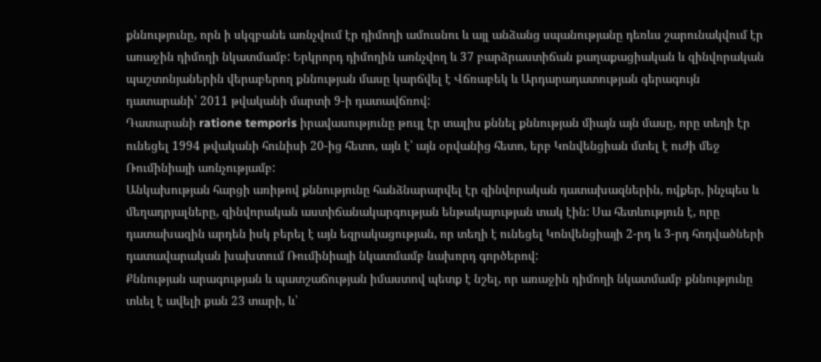քննությունը, որն ի սկզբանե առնչվում էր դիմողի ամուսնու և այլ անձանց սպանությանը դեռևս շարունակվում էր առաջին դիմողի նկատմամբ: Երկրորդ դիմողին առնչվող և 37 բարձրաստիճան քաղաքացիական և զինվորական պաշտոնյաներին վերաբերող քննության մասը կարճվել է Վճռաբեկ և Արդարադատության գերագույն դատարանի՝ 2011 թվականի մարտի 9-ի դատավճռով:
Դատարանի ratione temporis իրավասությունը թույլ էր տալիս քննել քննության միայն այն մասը, որը տեղի էր ունեցել 1994 թվականի հունիսի 20-ից հետո, այն է՝ այն օրվանից հետո, երբ Կոնվենցիան մտել է ուժի մեջ Ռումինիայի առնչությամբ:
Անկախության հարցի առիթով քննությունը հանձնարարվել էր զինվորական դատախազներին, ովքեր, ինչպես և մեղադրյալները, զինվորական աստիճանակարգության ենթակայության տակ էին: Սա հետևություն է, որը դատախազին արդեն իսկ բերել է այն եզրակացության, որ տեղի է ունեցել Կոնվենցիայի 2-րդ և 3-րդ հոդվածների դատավարական խախտում Ռումինիայի նկատմամբ նախորդ գործերով:
Քննության արագության և պատշաճության իմաստով պետք է նշել, որ առաջին դիմողի նկատմամբ քննությունը տևել է ավելի քան 23 տարի, և՝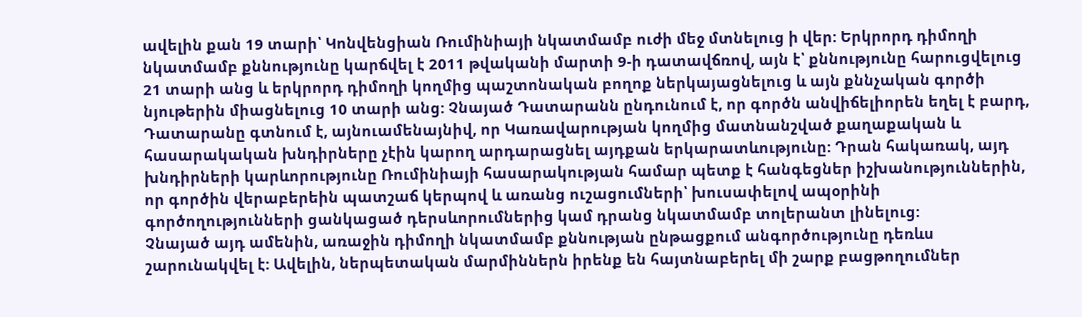ավելին քան 19 տարի՝ Կոնվենցիան Ռումինիայի նկատմամբ ուժի մեջ մտնելուց ի վեր: Երկրորդ դիմողի նկատմամբ քննությունը կարճվել է 2011 թվականի մարտի 9-ի դատավճռով, այն է՝ քննությունը հարուցվելուց 21 տարի անց և երկրորդ դիմողի կողմից պաշտոնական բողոք ներկայացնելուց և այն քննչական գործի նյութերին միացնելուց 10 տարի անց: Չնայած Դատարանն ընդունում է, որ գործն անվիճելիորեն եղել է բարդ, Դատարանը գտնում է, այնուամենայնիվ, որ Կառավարության կողմից մատնանշված քաղաքական և հասարակական խնդիրները չէին կարող արդարացնել այդքան երկարատևությունը: Դրան հակառակ, այդ խնդիրների կարևորությունը Ռումինիայի հասարակության համար պետք է հանգեցներ իշխանություններին, որ գործին վերաբերեին պատշաճ կերպով և առանց ուշացումների՝ խուսափելով ապօրինի գործողությունների ցանկացած դերսևորումներից կամ դրանց նկատմամբ տոլերանտ լինելուց:
Չնայած այդ ամենին, առաջին դիմողի նկատմամբ քննության ընթացքում անգործությունը դեռևս շարունակվել է: Ավելին, ներպետական մարմիններն իրենք են հայտնաբերել մի շարք բացթողումներ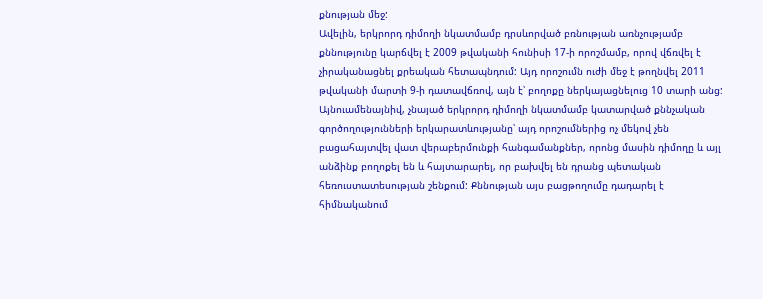քնության մեջ:
Ավելին, երկրորդ դիմողի նկատմամբ դրսևորված բռնության առնչությամբ քննությունը կարճվել է 2009 թվականի հունիսի 17-ի որոշմամբ, որով վճռվել է չիրականացնել քրեական հետապնդում: Այդ որոշումն ուժի մեջ է թողնվել 2011 թվականի մարտի 9-ի դատավճռով, այն է՝ բողոքը ներկայացնելուց 10 տարի անց: Այնուամենայնիվ, չնայած երկրորդ դիմողի նկատմամբ կատարված քննչական գործողությունների երկարատևությանը՝ այդ որոշումներից ոչ մեկով չեն բացահայտվել վատ վերաբերմունքի հանգամանքներ, որոնց մասին դիմողը և այլ անձինք բողոքել են և հայտարարել, որ բախվել են դրանց պետական հեռուստատեսության շենքում: Քննության այս բացթողումը դադարել է հիմնականում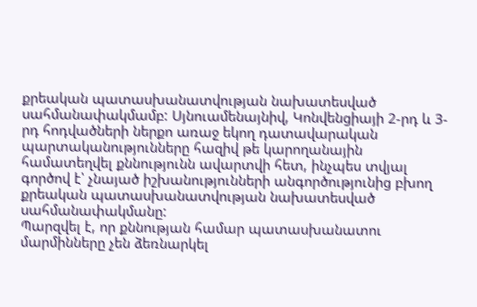քրեական պատասխանատվության նախատեսված սահմանափակմամբ: Սյնուամենայնիվ, Կոնվենցիայի 2-րդ և 3-րդ հոդվածների ներքո առաջ եկող դատավարական պարտականությունները հազիվ թե կարողանային համատեղվել քննությունն ավարտվի հետ, ինչպես տվյալ գործով է՝ չնայած իշխանությունների անգործությունից բխող քրեական պատասխանատվության նախատեսված սահմանափակմանը:
Պարզվել է, որ քննության համար պատասխանատու մարմինները չեն ձեռնարկել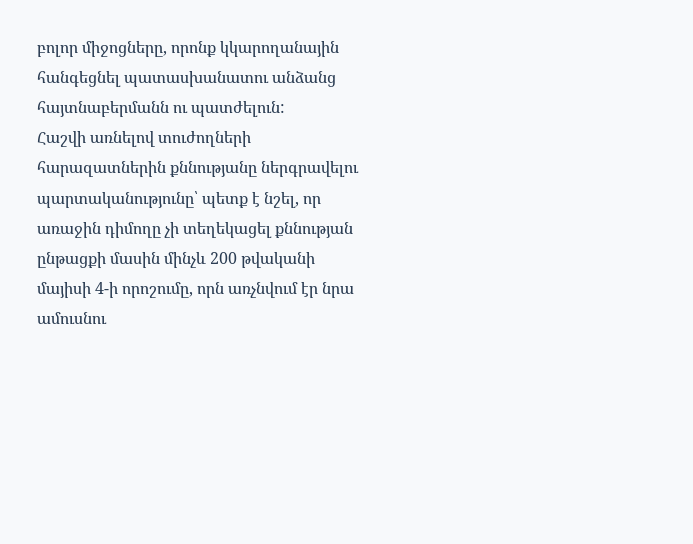բոլոր միջոցները, որոնք կկարողանային հանգեցնել պատասխանատու անձանց հայտնաբերմանն ու պատժելուն:
Հաշվի առնելով տուժողների հարազատներին քննությանը ներգրավելու պարտականությունը՝ պետք է նշել, որ առաջին դիմողը չի տեղեկացել քննության ընթացքի մասին մինչև 200 թվականի մայիսի 4-ի որոշումը, որն առչնվում էր նրա ամուսնու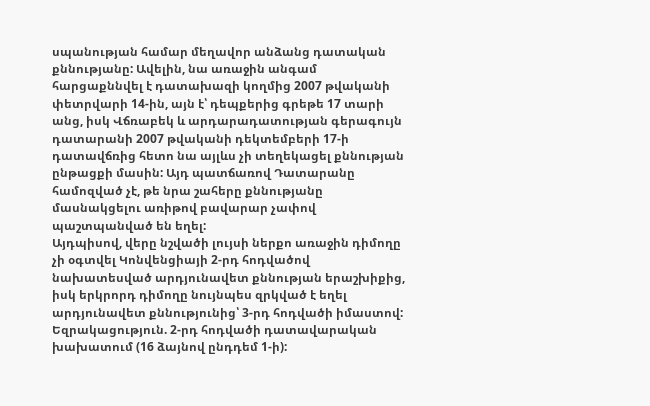սպանության համար մեղավոր անձանց դատական քննությանը: Ավելին, նա առաջին անգամ հարցաքննվել է դատախազի կողմից 2007 թվականի փետրվարի 14-ին, այն է՝ դեպքերից գրեթե 17 տարի անց, իսկ Վճռաբեկ և արդարադատության գերագույն դատարանի 2007 թվականի դեկտեմբերի 17-ի դատավճռից հետո նա այլևս չի տեղեկացել քննության ընթացքի մասին: Այդ պատճառով Դատարանը համոզված չէ, թե նրա շահերը քննությանը մասնակցելու առիթով բավարար չափով պաշտպանված են եղել:
Այդպիսով, վերը նշվածի լույսի ներքո առաջին դիմողը չի օգտվել Կոնվենցիայի 2-րդ հոդվածով նախատեսված արդյունավետ քննության երաշխիքից, իսկ երկրորդ դիմողը նույնպես զրկված է եղել արդյունավետ քննությունից՝ 3-րդ հոդվածի իմաստով:
Եզրակացություն. 2-րդ հոդվածի դատավարական խախատում (16 ձայնով ընդդեմ 1-ի):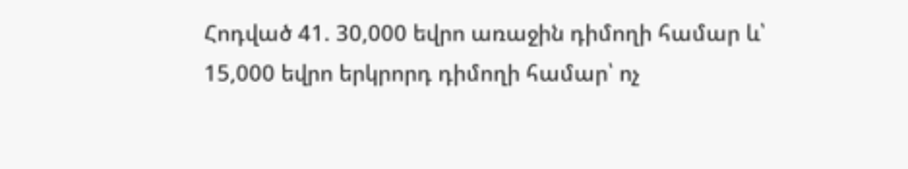Հոդված 41. 30,000 եվրո առաջին դիմողի համար և՝ 15,000 եվրո երկրորդ դիմողի համար՝ ոչ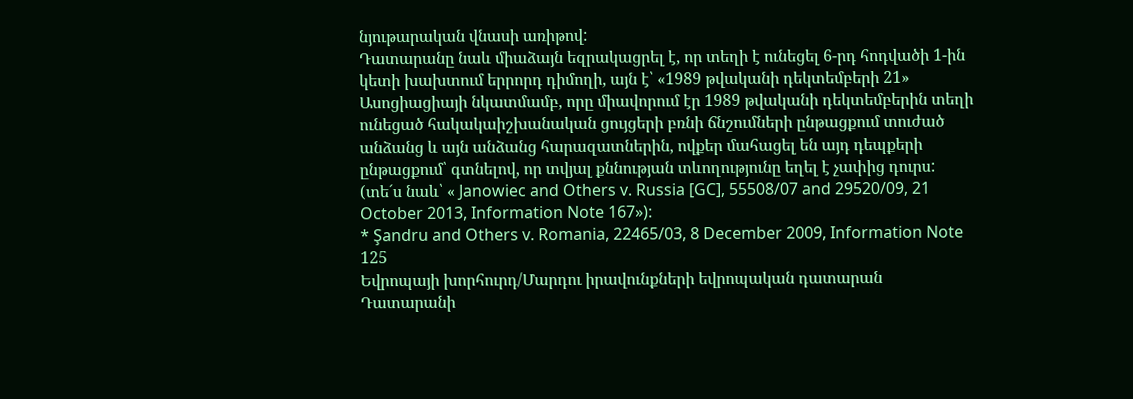նյութարական վնասի առիթով:
Դատարանը նաև միաձայն եզրակացրել է, որ տեղի է ունեցել 6-րդ հոդվածի 1-ին կետի խախտում երրորդ դիմողի, այն է՝ «1989 թվականի դեկտեմբերի 21» Ասոցիացիայի նկատմամբ, որը միավորում էր 1989 թվականի դեկտեմբերին տեղի ունեցած հակակաիշխանական ցույցերի բռնի ճնշումների ընթացքում տուժած անձանց և այն անձանց հարազատներին, ովքեր մահացել են այդ դեպքերի ընթացքում՝ գտնելով, որ տվյալ քննության տևողությունը եղել է չափից դուրս:
(տե´ս նաև՝ « Janowiec and Others v. Russia [GC], 55508/07 and 29520/09, 21 October 2013, Information Note 167»):
* Şandru and Others v. Romania, 22465/03, 8 December 2009, Information Note 125
Եվրոպայի խորհուրդ/Մարդու իրավունքների եվրոպական դատարան
Դատարանի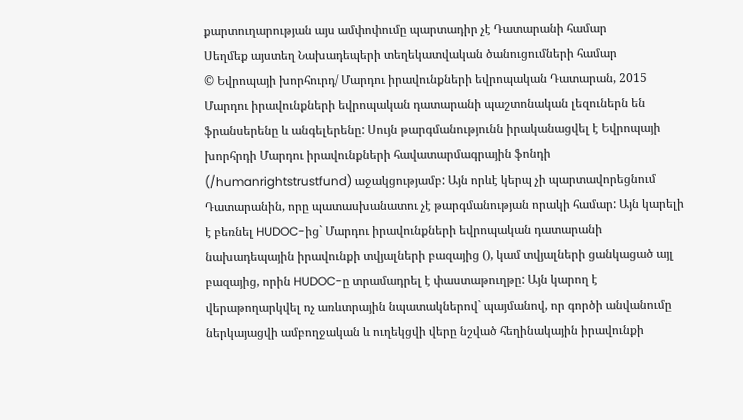քարտուղարության այս ամփոփումը պարտադիր չէ Դատարանի համար
Սեղմեք այստեղ Նախադեպերի տեղեկատվական ծանուցումների համար
© Եվրոպայի խորհուրդ/ Մարդու իրավունքների եվրոպական Դատարան, 2015
Մարդու իրավունքների եվրոպական դատարանի պաշտոնական լեզուներն են ֆրանսերենը և անգելերենը: Սույն թարգմանությունն իրականացվել է Եվրոպայի խորհրդի Մարդու իրավունքների հավատարմագրային ֆոնդի (/humanrightstrustfund) աջակցությամբ: Այն որևէ կերպ չի պարտավորեցնում Դատարանին, որը պատասխանատու չէ թարգմանության որակի համար: Այն կարելի է բեռնել HUDOC-ից` Մարդու իրավունքների եվրոպական դատարանի նախադեպային իրավունքի տվյալների բազայից (), կամ տվյալների ցանկացած այլ բազայից, որին HUDOC-ը տրամադրել է փաստաթուղթը: Այն կարող է վերաթողարկվել ոչ առևտրային նպատակներով` պայմանով, որ գործի անվանումը ներկայացվի ամբողջական և ուղեկցվի վերը նշված հեղինակային իրավունքի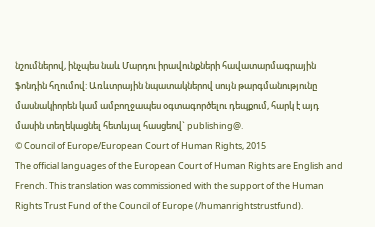նշումներով, ինչպես նաև Մարդու իրավունքների հավատարմագրային ֆոնդին հղումով: Առևտրային նպատակներով սույն թարգմանությունը մասնակիորեն կամ ամբողջապես օգտագործելու դեպքում, հարկ է այդ մասին տեղեկացնել հետևյալ հասցեով` publishing@.
© Council of Europe/European Court of Human Rights, 2015
The official languages of the European Court of Human Rights are English and French. This translation was commissioned with the support of the Human Rights Trust Fund of the Council of Europe (/humanrightstrustfund).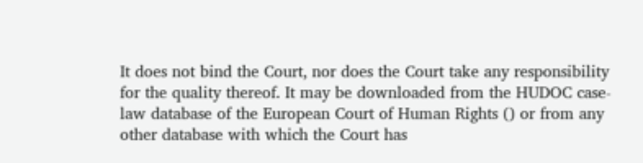It does not bind the Court, nor does the Court take any responsibility for the quality thereof. It may be downloaded from the HUDOC case-law database of the European Court of Human Rights () or from any other database with which the Court has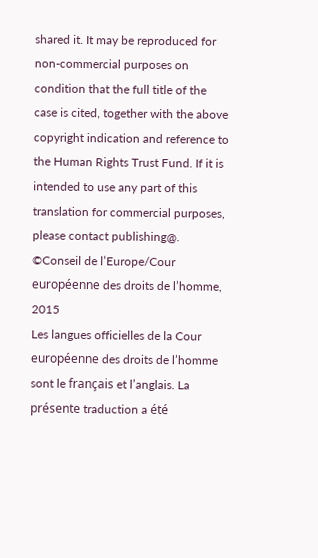shared it. It may be reproduced for non-commercial purposes on condition that the full title of the case is cited, together with the above copyright indication and reference to the Human Rights Trust Fund. If it is intended to use any part of this translation for commercial purposes, please contact publishing@.
©Conseil de l’Europe/Cour européenne des droits de l’homme, 2015
Les langues officielles de la Cour européenne des droits de l’homme sont le français et l’anglais. La présente traduction a été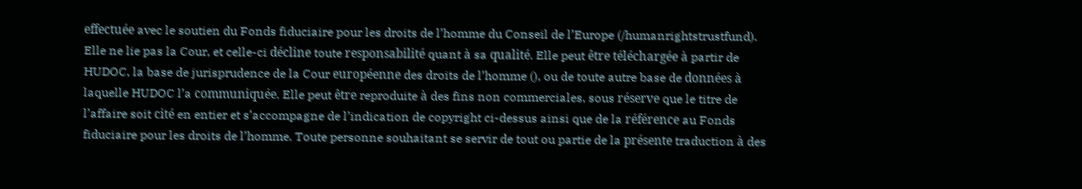effectuée avec le soutien du Fonds fiduciaire pour les droits de l’homme du Conseil de l’Europe (/humanrightstrustfund). Elle ne lie pas la Cour, et celle-ci décline toute responsabilité quant à sa qualité. Elle peut être téléchargée à partir de HUDOC, la base de jurisprudence de la Cour européenne des droits de l’homme (), ou de toute autre base de données à laquelle HUDOC l’a communiquée. Elle peut être reproduite à des fins non commerciales, sous réserve que le titre de l’affaire soit cité en entier et s’accompagne de l’indication de copyright ci-dessus ainsi que de la référence au Fonds fiduciaire pour les droits de l’homme. Toute personne souhaitant se servir de tout ou partie de la présente traduction à des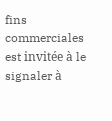fins commerciales est invitée à le signaler à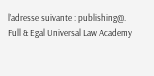l’adresse suivante : publishing@.
Full & Egal Universal Law Academy